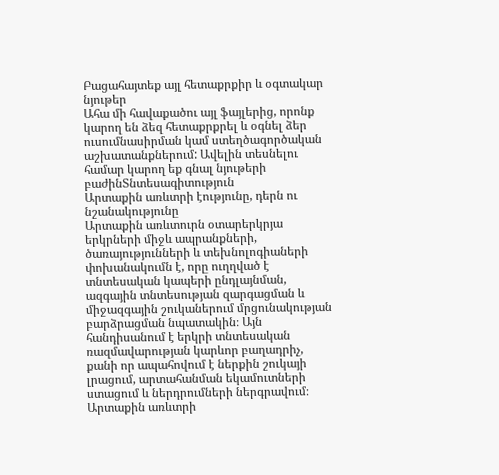Բացահայտեք այլ հետաքրքիր և օգտակար նյութեր
Ահա մի հավաքածու այլ ֆայլերից, որոնք կարող են ձեզ հետաքրքրել և օգնել ձեր ուսումնասիրման կամ ստեղծագործական աշխատանքներում: Ավելին տեսնելու համար կարող եք գնալ նյութերի բաժինՏնտեսագիտություն
Արտաքին առևտրի էությունը, դերն ու նշանակությունը
Արտաքին առևտուրն օտարերկրյա երկրների միջև ապրանքների, ծառայությունների և տեխնոլոգիաների փոխանակումն է, որը ուղղված է տնտեսական կապերի ընդլայնման, ազգային տնտեսության զարգացման և միջազգային շուկաներում մրցունակության բարձրացման նպատակին։ Այն հանդիսանում է երկրի տնտեսական ռազմավարության կարևոր բաղադրիչ, քանի որ ապահովում է ներքին շուկայի լրացում, արտահանման եկամուտների ստացում և ներդրումների ներգրավում։ Արտաքին առևտրի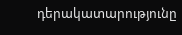դերակատարությունը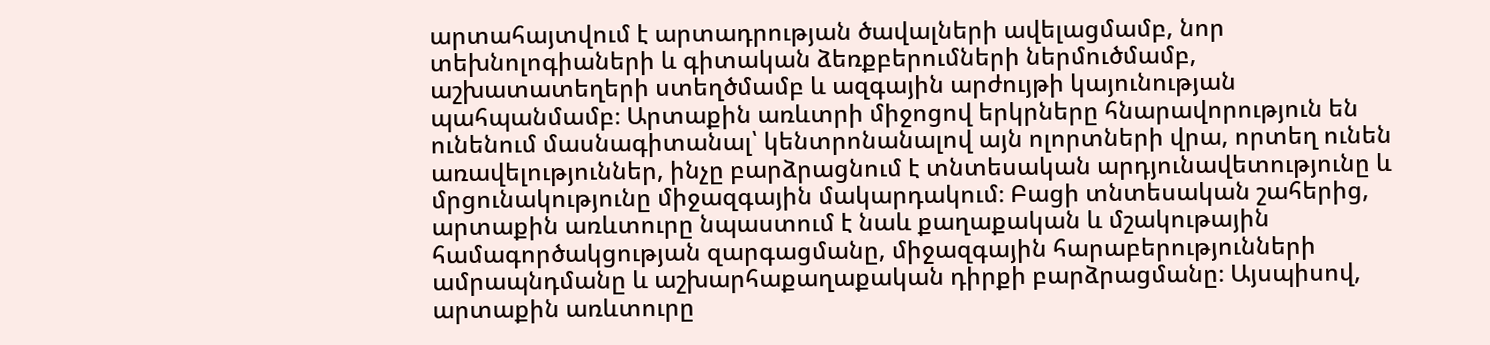արտահայտվում է արտադրության ծավալների ավելացմամբ, նոր տեխնոլոգիաների և գիտական ձեռքբերումների ներմուծմամբ, աշխատատեղերի ստեղծմամբ և ազգային արժույթի կայունության պահպանմամբ։ Արտաքին առևտրի միջոցով երկրները հնարավորություն են ունենում մասնագիտանալ՝ կենտրոնանալով այն ոլորտների վրա, որտեղ ունեն առավելություններ, ինչը բարձրացնում է տնտեսական արդյունավետությունը և մրցունակությունը միջազգային մակարդակում։ Բացի տնտեսական շահերից, արտաքին առևտուրը նպաստում է նաև քաղաքական և մշակութային համագործակցության զարգացմանը, միջազգային հարաբերությունների ամրապնդմանը և աշխարհաքաղաքական դիրքի բարձրացմանը։ Այսպիսով, արտաքին առևտուրը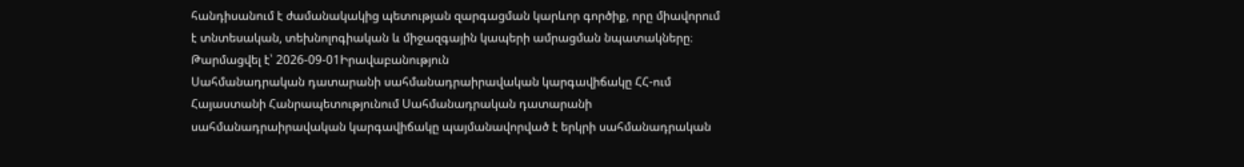հանդիսանում է ժամանակակից պետության զարգացման կարևոր գործիք, որը միավորում է տնտեսական, տեխնոլոգիական և միջազգային կապերի ամրացման նպատակները։
Թարմացվել է՝ 2026-09-01Իրավաբանություն
Սահմանադրական դատարանի սահմանադրաիրավական կարգավիճակը ՀՀ-ում
Հայաստանի Հանրապետությունում Սահմանադրական դատարանի սահմանադրաիրավական կարգավիճակը պայմանավորված է երկրի սահմանադրական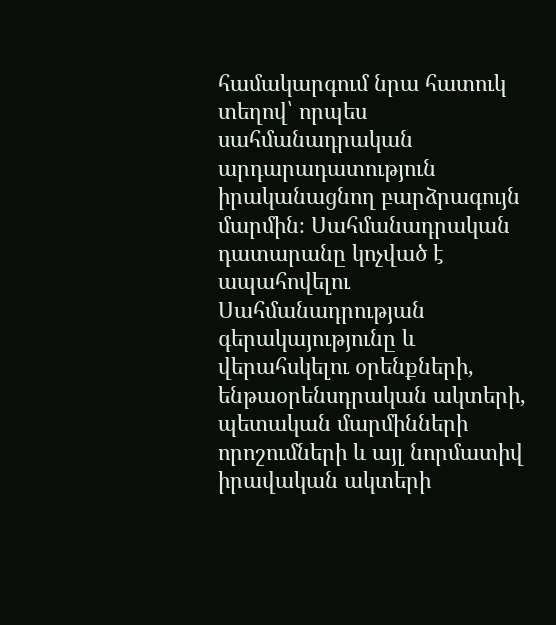համակարգում նրա հատուկ տեղով՝ որպես սահմանադրական արդարադատություն իրականացնող բարձրագույն մարմին։ Սահմանադրական դատարանը կոչված է ապահովելու Սահմանադրության գերակայությունը և վերահսկելու օրենքների, ենթաօրենսդրական ակտերի, պետական մարմինների որոշումների և այլ նորմատիվ իրավական ակտերի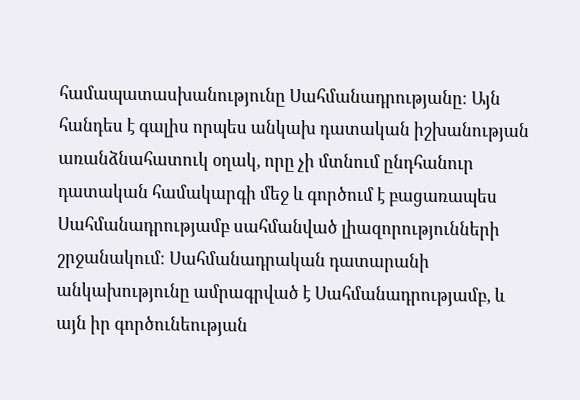համապատասխանությունը Սահմանադրությանը։ Այն հանդես է գալիս որպես անկախ դատական իշխանության առանձնահատուկ օղակ, որը չի մտնում ընդհանուր դատական համակարգի մեջ և գործում է բացառապես Սահմանադրությամբ սահմանված լիազորությունների շրջանակում։ Սահմանադրական դատարանի անկախությունը ամրագրված է Սահմանադրությամբ, և այն իր գործունեության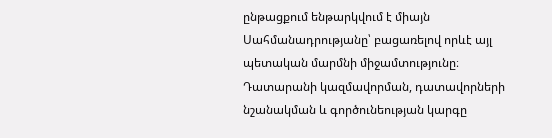ընթացքում ենթարկվում է միայն Սահմանադրությանը՝ բացառելով որևէ այլ պետական մարմնի միջամտությունը։ Դատարանի կազմավորման, դատավորների նշանակման և գործունեության կարգը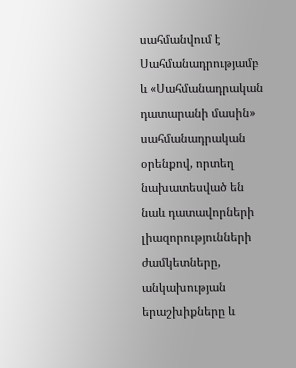սահմանվում է Սահմանադրությամբ և «Սահմանադրական դատարանի մասին» սահմանադրական օրենքով, որտեղ նախատեսված են նաև դատավորների լիազորությունների ժամկետները, անկախության երաշխիքները և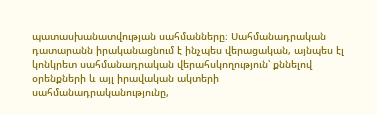պատասխանատվության սահմանները։ Սահմանադրական դատարանն իրականացնում է ինչպես վերացական, այնպես էլ կոնկրետ սահմանադրական վերահսկողություն՝ քննելով օրենքների և այլ իրավական ակտերի սահմանադրականությունը,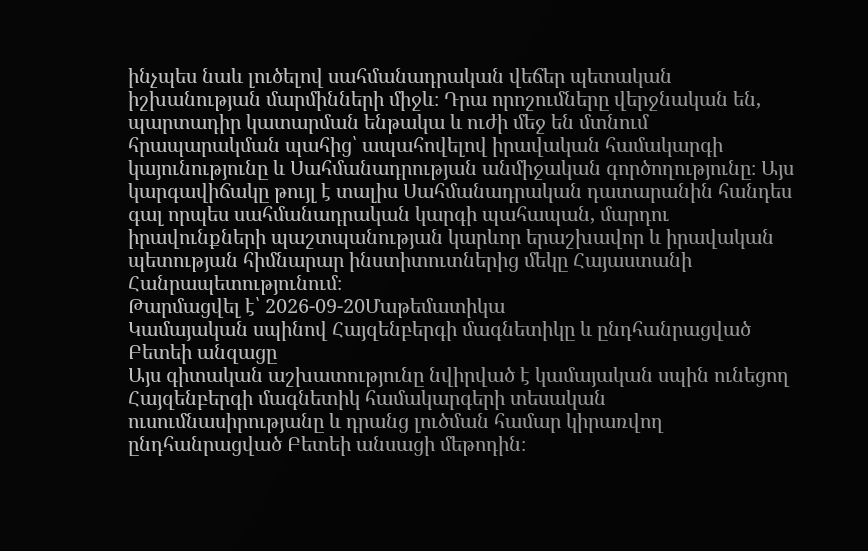ինչպես նաև լուծելով սահմանադրական վեճեր պետական իշխանության մարմինների միջև։ Դրա որոշումները վերջնական են, պարտադիր կատարման ենթակա և ուժի մեջ են մտնում հրապարակման պահից՝ ապահովելով իրավական համակարգի կայունությունը և Սահմանադրության անմիջական գործողությունը։ Այս կարգավիճակը թույլ է տալիս Սահմանադրական դատարանին հանդես գալ որպես սահմանադրական կարգի պահապան, մարդու իրավունքների պաշտպանության կարևոր երաշխավոր և իրավական պետության հիմնարար ինստիտուտներից մեկը Հայաստանի Հանրապետությունում։
Թարմացվել է՝ 2026-09-20Մաթեմատիկա
Կամայական սպինով Հայզենբերգի մագնետիկը և ընդհանրացված Բետեի անզացը
Այս գիտական աշխատությունը նվիրված է կամայական սպին ունեցող Հայզենբերգի մագնետիկ համակարգերի տեսական ուսումնասիրությանը և դրանց լուծման համար կիրառվող ընդհանրացված Բետեի անսացի մեթոդին։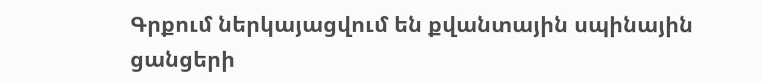Գրքում ներկայացվում են քվանտային սպինային ցանցերի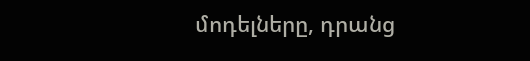մոդելները, դրանց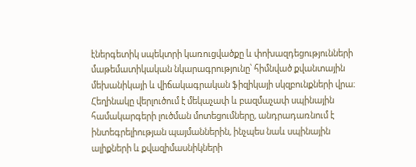էներգետիկ սպեկտրի կառուցվածքը և փոխազդեցությունների մաթեմատիկական նկարագրությունը՝ հիմնված քվանտային մեխանիկայի և վիճակագրական ֆիզիկայի սկզբունքների վրա։ Հեղինակը վերլուծում է մեկաչափ և բազմաչափ սպինային համակարգերի լուծման մոտեցումները, անդրադառնում է ինտեգրելիության պայմաններին, ինչպես նաև սպինային ալիքների և քվազիմասնիկների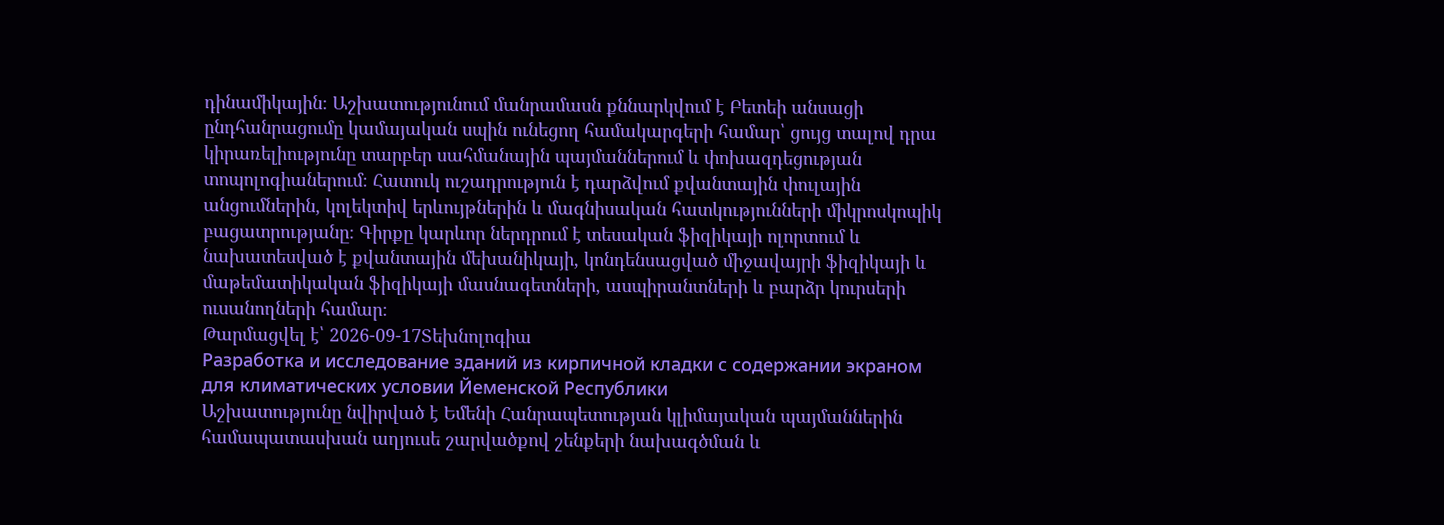դինամիկային։ Աշխատությունում մանրամասն քննարկվում է Բետեի անսացի ընդհանրացումը կամայական սպին ունեցող համակարգերի համար՝ ցույց տալով դրա կիրառելիությունը տարբեր սահմանային պայմաններում և փոխազդեցության տոպոլոգիաներում։ Հատուկ ուշադրություն է դարձվում քվանտային փուլային անցումներին, կոլեկտիվ երևույթներին և մագնիսական հատկությունների միկրոսկոպիկ բացատրությանը։ Գիրքը կարևոր ներդրում է տեսական ֆիզիկայի ոլորտում և նախատեսված է քվանտային մեխանիկայի, կոնդենսացված միջավայրի ֆիզիկայի և մաթեմատիկական ֆիզիկայի մասնագետների, ասպիրանտների և բարձր կուրսերի ուսանողների համար։
Թարմացվել է՝ 2026-09-17Տեխնոլոգիա
Разработка и исследование зданий из кирпичной кладки с содержании экраном для климатических условии Йеменской Республики
Աշխատությունը նվիրված է Եմենի Հանրապետության կլիմայական պայմաններին համապատասխան աղյուսե շարվածքով շենքերի նախագծման և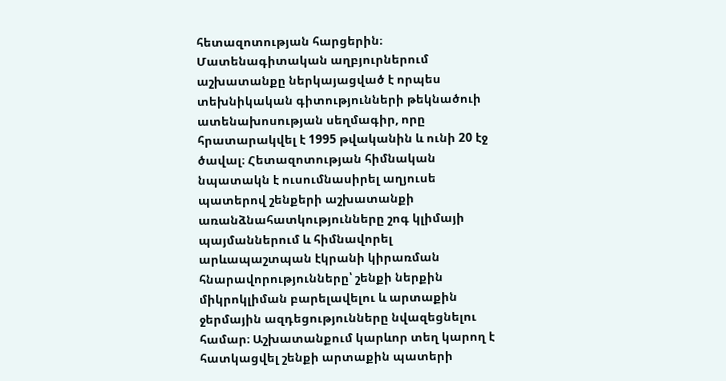հետազոտության հարցերին։ Մատենագիտական աղբյուրներում աշխատանքը ներկայացված է որպես տեխնիկական գիտությունների թեկնածուի ատենախոսության սեղմագիր, որը հրատարակվել է 1995 թվականին և ունի 20 էջ ծավալ։ Հետազոտության հիմնական նպատակն է ուսումնասիրել աղյուսե պատերով շենքերի աշխատանքի առանձնահատկությունները շոգ կլիմայի պայմաններում և հիմնավորել արևապաշտպան էկրանի կիրառման հնարավորությունները՝ շենքի ներքին միկրոկլիման բարելավելու և արտաքին ջերմային ազդեցությունները նվազեցնելու համար։ Աշխատանքում կարևոր տեղ կարող է հատկացվել շենքի արտաքին պատերի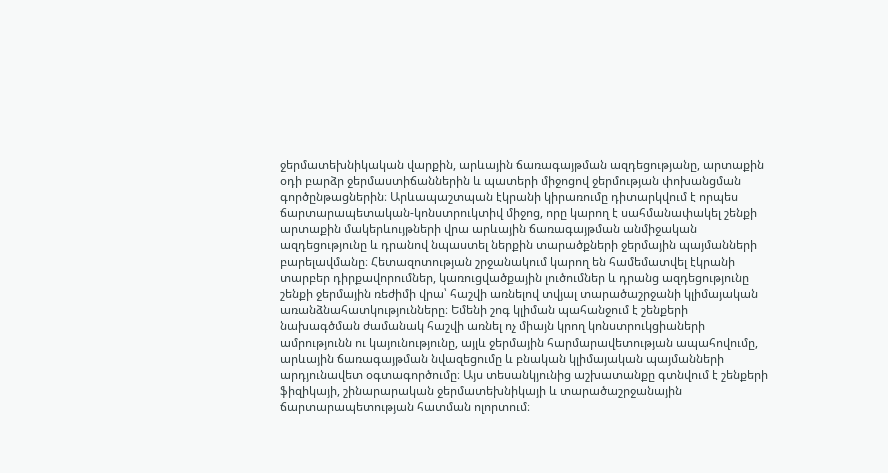ջերմատեխնիկական վարքին, արևային ճառագայթման ազդեցությանը, արտաքին օդի բարձր ջերմաստիճաններին և պատերի միջոցով ջերմության փոխանցման գործընթացներին։ Արևապաշտպան էկրանի կիրառումը դիտարկվում է որպես ճարտարապետական-կոնստրուկտիվ միջոց, որը կարող է սահմանափակել շենքի արտաքին մակերևույթների վրա արևային ճառագայթման անմիջական ազդեցությունը և դրանով նպաստել ներքին տարածքների ջերմային պայմանների բարելավմանը։ Հետազոտության շրջանակում կարող են համեմատվել էկրանի տարբեր դիրքավորումներ, կառուցվածքային լուծումներ և դրանց ազդեցությունը շենքի ջերմային ռեժիմի վրա՝ հաշվի առնելով տվյալ տարածաշրջանի կլիմայական առանձնահատկությունները։ Եմենի շոգ կլիման պահանջում է շենքերի նախագծման ժամանակ հաշվի առնել ոչ միայն կրող կոնստրուկցիաների ամրությունն ու կայունությունը, այլև ջերմային հարմարավետության ապահովումը, արևային ճառագայթման նվազեցումը և բնական կլիմայական պայմանների արդյունավետ օգտագործումը։ Այս տեսանկյունից աշխատանքը գտնվում է շենքերի ֆիզիկայի, շինարարական ջերմատեխնիկայի և տարածաշրջանային ճարտարապետության հատման ոլորտում։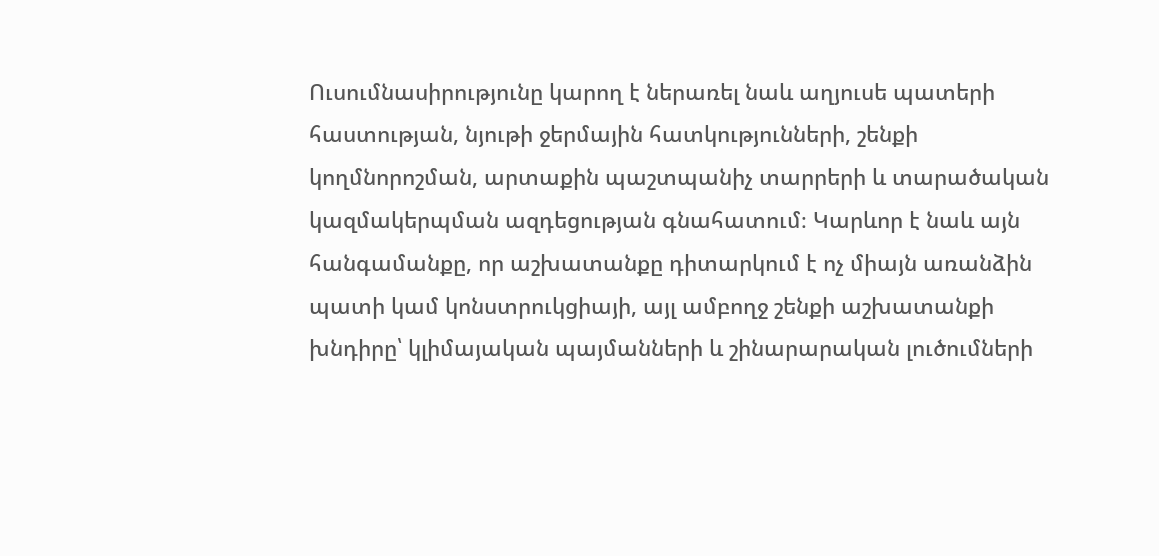Ուսումնասիրությունը կարող է ներառել նաև աղյուսե պատերի հաստության, նյութի ջերմային հատկությունների, շենքի կողմնորոշման, արտաքին պաշտպանիչ տարրերի և տարածական կազմակերպման ազդեցության գնահատում։ Կարևոր է նաև այն հանգամանքը, որ աշխատանքը դիտարկում է ոչ միայն առանձին պատի կամ կոնստրուկցիայի, այլ ամբողջ շենքի աշխատանքի խնդիրը՝ կլիմայական պայմանների և շինարարական լուծումների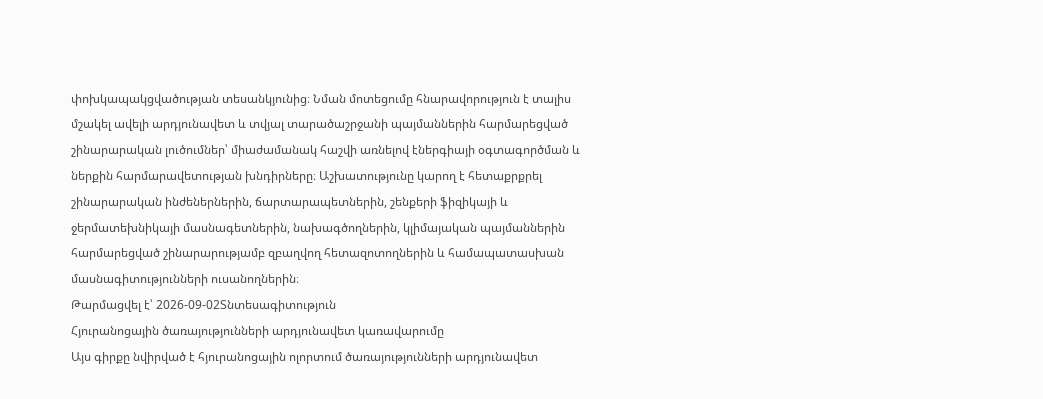փոխկապակցվածության տեսանկյունից։ Նման մոտեցումը հնարավորություն է տալիս մշակել ավելի արդյունավետ և տվյալ տարածաշրջանի պայմաններին հարմարեցված շինարարական լուծումներ՝ միաժամանակ հաշվի առնելով էներգիայի օգտագործման և ներքին հարմարավետության խնդիրները։ Աշխատությունը կարող է հետաքրքրել շինարարական ինժեներներին, ճարտարապետներին, շենքերի ֆիզիկայի և ջերմատեխնիկայի մասնագետներին, նախագծողներին, կլիմայական պայմաններին հարմարեցված շինարարությամբ զբաղվող հետազոտողներին և համապատասխան մասնագիտությունների ուսանողներին։
Թարմացվել է՝ 2026-09-02Տնտեսագիտություն
Հյուրանոցային ծառայությունների արդյունավետ կառավարումը
Այս գիրքը նվիրված է հյուրանոցային ոլորտում ծառայությունների արդյունավետ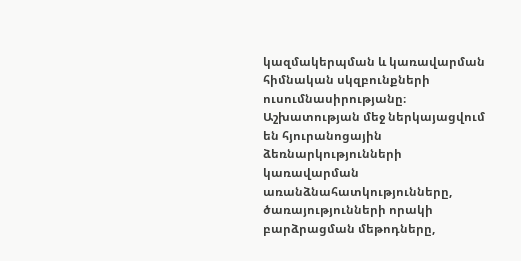կազմակերպման և կառավարման հիմնական սկզբունքների ուսումնասիրությանը։ Աշխատության մեջ ներկայացվում են հյուրանոցային ձեռնարկությունների կառավարման առանձնահատկությունները, ծառայությունների որակի բարձրացման մեթոդները,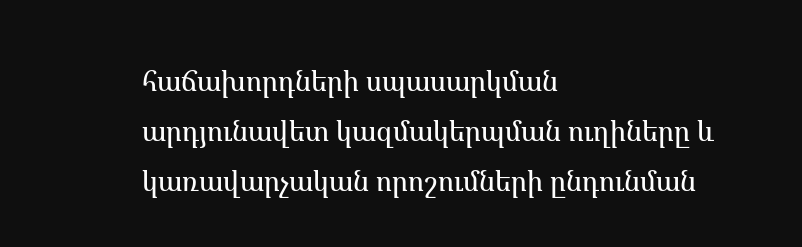հաճախորդների սպասարկման արդյունավետ կազմակերպման ուղիները և կառավարչական որոշումների ընդունման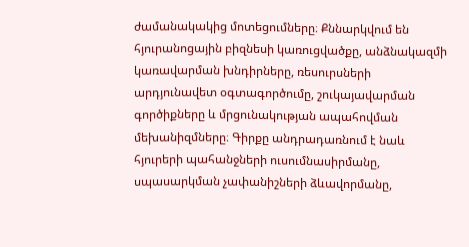ժամանակակից մոտեցումները։ Քննարկվում են հյուրանոցային բիզնեսի կառուցվածքը, անձնակազմի կառավարման խնդիրները, ռեսուրսների արդյունավետ օգտագործումը, շուկայավարման գործիքները և մրցունակության ապահովման մեխանիզմները։ Գիրքը անդրադառնում է նաև հյուրերի պահանջների ուսումնասիրմանը, սպասարկման չափանիշների ձևավորմանը,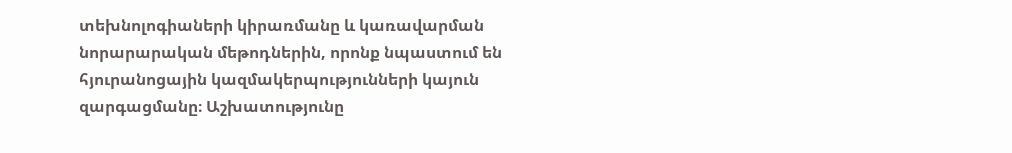տեխնոլոգիաների կիրառմանը և կառավարման նորարարական մեթոդներին, որոնք նպաստում են հյուրանոցային կազմակերպությունների կայուն զարգացմանը։ Աշխատությունը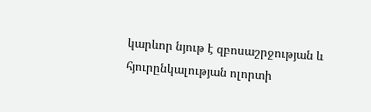կարևոր նյութ է զբոսաշրջության և հյուրընկալության ոլորտի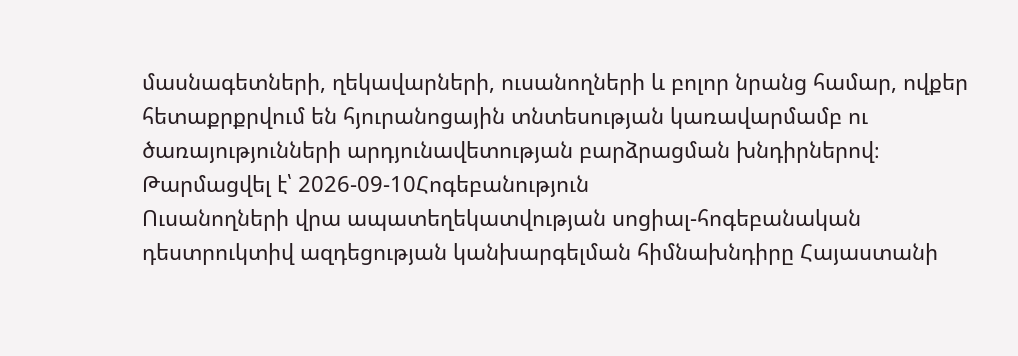մասնագետների, ղեկավարների, ուսանողների և բոլոր նրանց համար, ովքեր հետաքրքրվում են հյուրանոցային տնտեսության կառավարմամբ ու ծառայությունների արդյունավետության բարձրացման խնդիրներով։
Թարմացվել է՝ 2026-09-10Հոգեբանություն
Ուսանողների վրա ապատեղեկատվության սոցիալ-հոգեբանական դեստրուկտիվ ազդեցության կանխարգելման հիմնախնդիրը Հայաստանի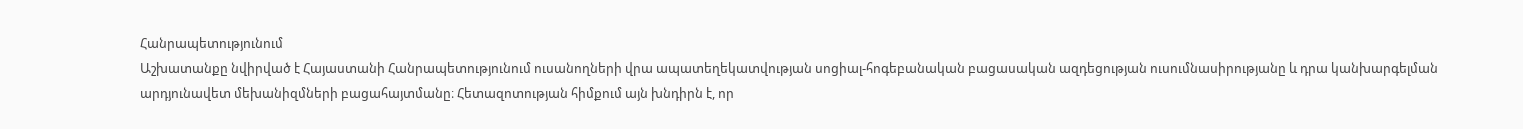Հանրապետությունում
Աշխատանքը նվիրված է Հայաստանի Հանրապետությունում ուսանողների վրա ապատեղեկատվության սոցիալ-հոգեբանական բացասական ազդեցության ուսումնասիրությանը և դրա կանխարգելման արդյունավետ մեխանիզմների բացահայտմանը։ Հետազոտության հիմքում այն խնդիրն է, որ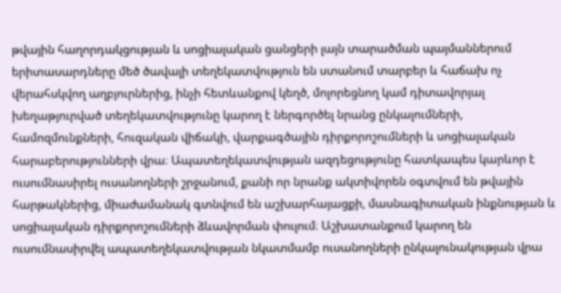թվային հաղորդակցության և սոցիալական ցանցերի լայն տարածման պայմաններում երիտասարդները մեծ ծավալի տեղեկատվություն են ստանում տարբեր և հաճախ ոչ վերահսկվող աղբյուրներից, ինչի հետևանքով կեղծ, մոլորեցնող կամ դիտավորյալ խեղաթյուրված տեղեկատվությունը կարող է ներգործել նրանց ընկալումների, համոզմունքների, հուզական վիճակի, վարքագծային դիրքորոշումների և սոցիալական հարաբերությունների վրա։ Ապատեղեկատվության ազդեցությունը հատկապես կարևոր է ուսումնասիրել ուսանողների շրջանում, քանի որ նրանք ակտիվորեն օգտվում են թվային հարթակներից, միաժամանակ գտնվում են աշխարհայացքի, մասնագիտական ինքնության և սոցիալական դիրքորոշումների ձևավորման փուլում։ Աշխատանքում կարող են ուսումնասիրվել ապատեղեկատվության նկատմամբ ուսանողների ընկալունակության վրա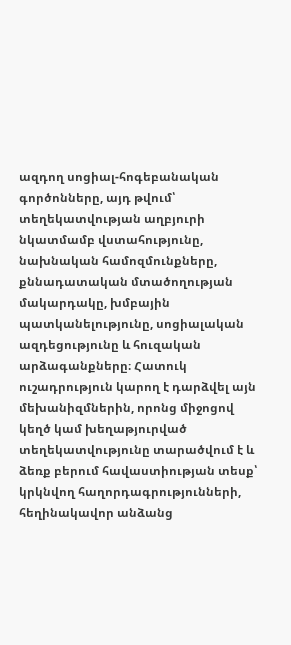ազդող սոցիալ-հոգեբանական գործոնները, այդ թվում՝ տեղեկատվության աղբյուրի նկատմամբ վստահությունը, նախնական համոզմունքները, քննադատական մտածողության մակարդակը, խմբային պատկանելությունը, սոցիալական ազդեցությունը և հուզական արձագանքները։ Հատուկ ուշադրություն կարող է դարձվել այն մեխանիզմներին, որոնց միջոցով կեղծ կամ խեղաթյուրված տեղեկատվությունը տարածվում է և ձեռք բերում հավաստիության տեսք՝ կրկնվող հաղորդագրությունների, հեղինակավոր անձանց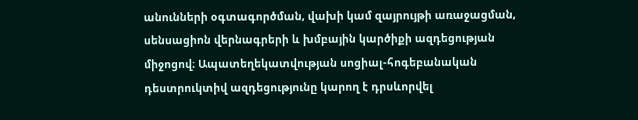անունների օգտագործման, վախի կամ զայրույթի առաջացման, սենսացիոն վերնագրերի և խմբային կարծիքի ազդեցության միջոցով։ Ապատեղեկատվության սոցիալ-հոգեբանական դեստրուկտիվ ազդեցությունը կարող է դրսևորվել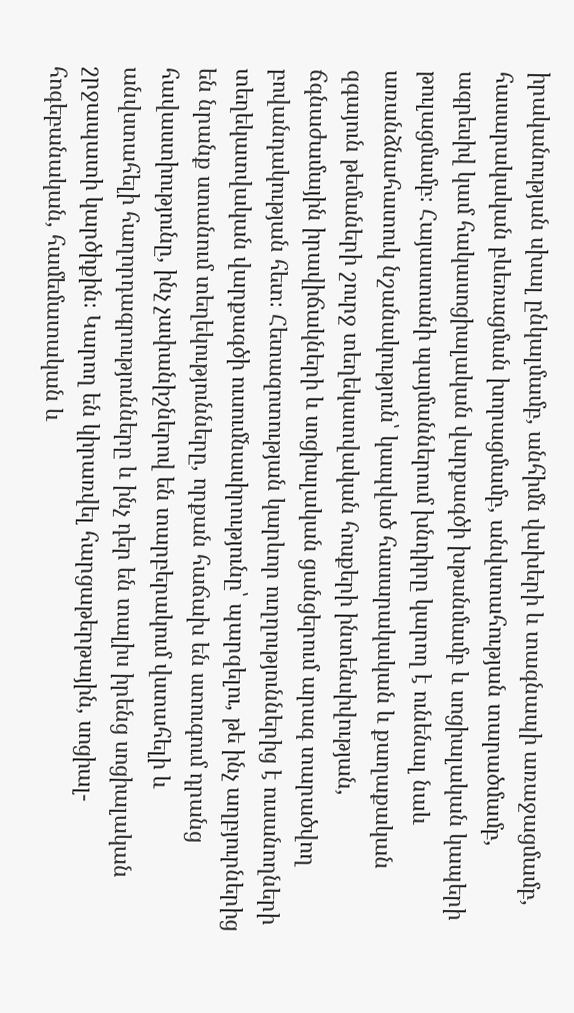իրականության սխալ ընկալմամբ, անհիմն վախերի և տագնապի առաջացմամբ, հասարակական բևեռացման խորացմամբ, անվստահության տարածմամբ, ագրեսիվ կամ հակասոցիալական վարքագծի խթանմամբ և սոցիալական կապերի թուլացմամբ։ Հայաստանի պայմաններում խնդիրը կարող է ունենալ նաև առանձնահատուկ նշանակություն՝ կապված հասարակական և քաղաքական զգայուն թեմաների շուրջ տեղեկատվական հոսքերի ինտենսիվության, ճգնաժամային իրավիճակների և սոցիալական ցանցերում արագ տարածվող բովանդակության հետ։ Հետազոտության կարևոր ուղղություններից է ուսանողների տեղեկատվական վարքագծի ուսումնասիրությունը՝ պարզելու, թե ինչ աղբյուրներից են նրանք ստանում տեղեկությունները, որքան հաճախ են ստուգում դրանց հավաստիությունը, ինչ չափանիշներով են տարբերակում վստահելի և անվստահելի հաղորդագրությունները և ինչ դեր են տալիս իրենց սոցիալական շրջապատի կարծիքին։ Կարող են կիրառվել հարցաթերթային, սոցիալ-հոգեբանական, համեմատական և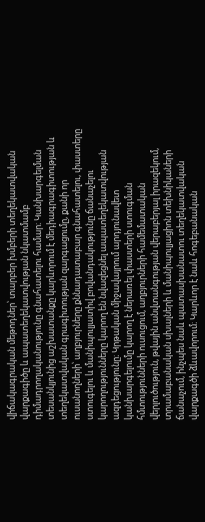վիճակագրական մեթոդներ՝ տարբեր խմբերի տեղեկատվական վարքագիծը և ապատեղեկատվության նկատմամբ դիմադրողականությունը գնահատելու համար։ Կանխարգելման տեսանկյունից աշխատանքը կարևորում է մեդիագրագիտության և տեղեկատվական գրագիտության զարգացումը, քանի որ ուսանողների՝ աղբյուրները քննադատաբար գնահատելու, փաստերը ստուգելու և մանիպուլյատիվ բովանդակությունը ճանաչելու կարողությունները կարող են նվազեցնել ապատեղեկատվության ազդեցությունը։ Կրթական միջավայրում արդյունավետ կանխարգելումը կարող է ներառել փաստերի ստուգման հմտությունների ուսուցում, աղբյուրների համեմատական վերլուծություն, թվային անվտանգության վերաբերյալ իրազեկում, տրամաբանական սխալների և մանիպուլյացիոն տեխնիկաների ճանաչում, ինչպես նաև պատասխանատու տեղեկատվական վարքագծի ձևավորում։ Կարևոր է նաև հոգեբանական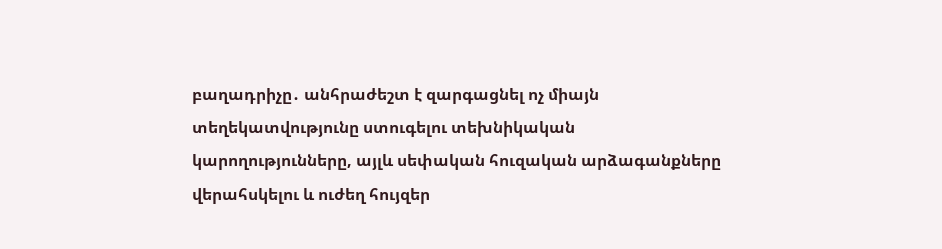բաղադրիչը․ անհրաժեշտ է զարգացնել ոչ միայն տեղեկատվությունը ստուգելու տեխնիկական կարողությունները, այլև սեփական հուզական արձագանքները վերահսկելու և ուժեղ հույզեր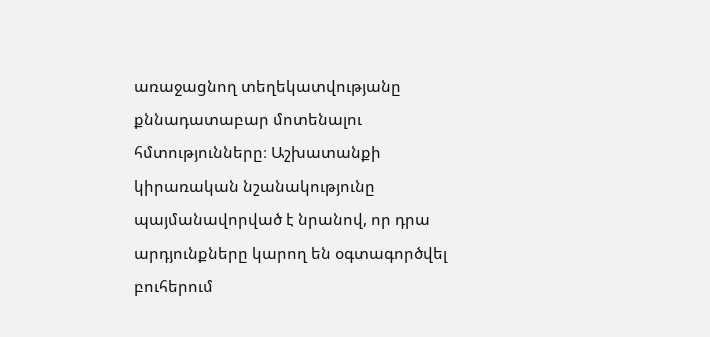առաջացնող տեղեկատվությանը քննադատաբար մոտենալու հմտությունները։ Աշխատանքի կիրառական նշանակությունը պայմանավորված է նրանով, որ դրա արդյունքները կարող են օգտագործվել բուհերում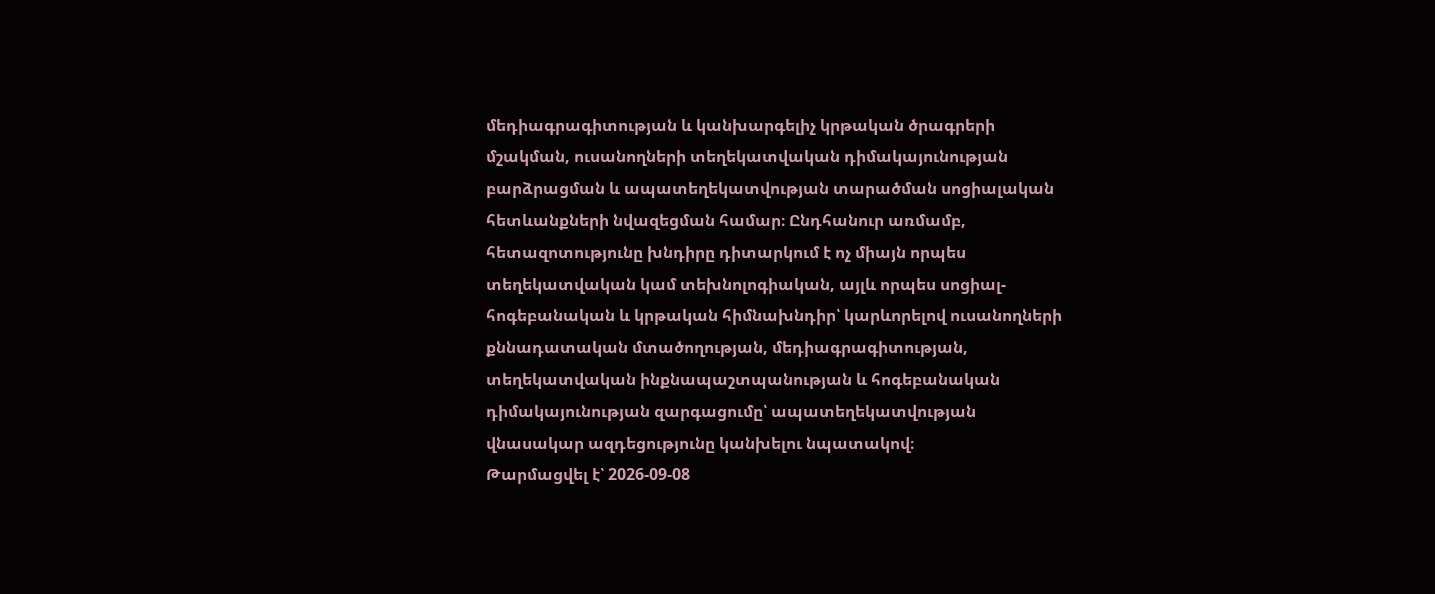մեդիագրագիտության և կանխարգելիչ կրթական ծրագրերի մշակման, ուսանողների տեղեկատվական դիմակայունության բարձրացման և ապատեղեկատվության տարածման սոցիալական հետևանքների նվազեցման համար։ Ընդհանուր առմամբ, հետազոտությունը խնդիրը դիտարկում է ոչ միայն որպես տեղեկատվական կամ տեխնոլոգիական, այլև որպես սոցիալ-հոգեբանական և կրթական հիմնախնդիր՝ կարևորելով ուսանողների քննադատական մտածողության, մեդիագրագիտության, տեղեկատվական ինքնապաշտպանության և հոգեբանական դիմակայունության զարգացումը՝ ապատեղեկատվության վնասակար ազդեցությունը կանխելու նպատակով։
Թարմացվել է՝ 2026-09-08